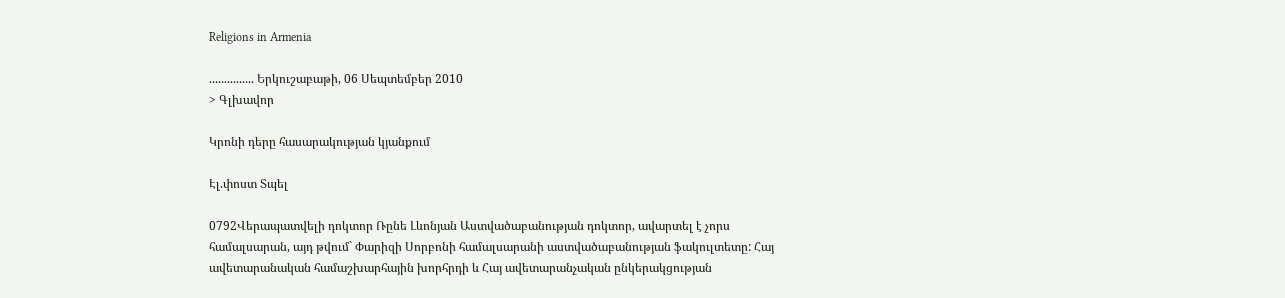Religions in Armenia

............... Երկուշաբաթի, 06 Սեպտեմբեր 2010
> Գլխավոր

Կրոնի դերը հասարակության կյանքում

Էլ.փոստ Տպել

0792Վերապատվելի դոկտոր Ռընե Լևոնյան Աստվածաբանության դոկտոր, ավարտել է չորս համալսարան, այդ թվում` Փարիզի Սորբոնի համալսարանի աստվածաբանության ֆակուլտետը: Հայ ավետարանական համաշխարհային խորհրդի և Հայ ավետարանչական ընկերակցության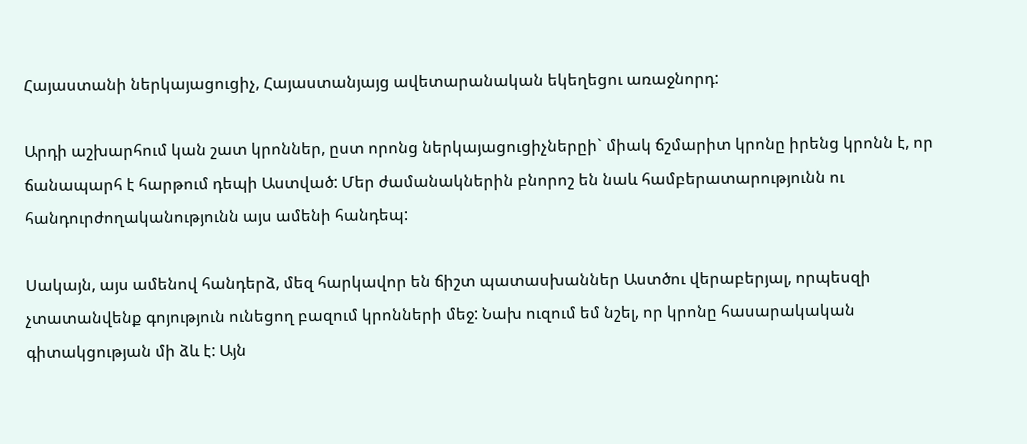Հայաստանի ներկայացուցիչ, Հայաստանյայց ավետարանական եկեղեցու առաջնորդ:

Արդի աշխարհում կան շատ կրոններ, ըստ որոնց ներկայացուցիչներըի` միակ ճշմարիտ կրոնը իրենց կրոնն է, որ ճանապարհ է հարթում դեպի Աստված: Մեր ժամանակներին բնորոշ են նաև համբերատարությունն ու հանդուրժողականությունն այս ամենի հանդեպ:

Սակայն, այս ամենով հանդերձ, մեզ հարկավոր են ճիշտ պատասխաններ Աստծու վերաբերյալ, որպեսզի չտատանվենք գոյություն ունեցող բազում կրոնների մեջ: Նախ ուզում եմ նշել, որ կրոնը հասարակական գիտակցության մի ձև է: Այն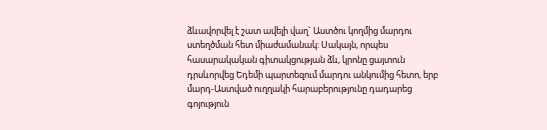ձևավորվել է շատ ավելի վաղ` Աստծու կողմից մարդու ստեղծման հետ միաժամանակ: Սակայն, որպես հասարակական գիտակցության ձև, կրոնը ցայտուն դրսևորվեց Եդեմի պարտեզում մարդու անկումից հետո, երբ մարդ-Աստված ուղղակի հարաբերությունը դադարեց գոյություն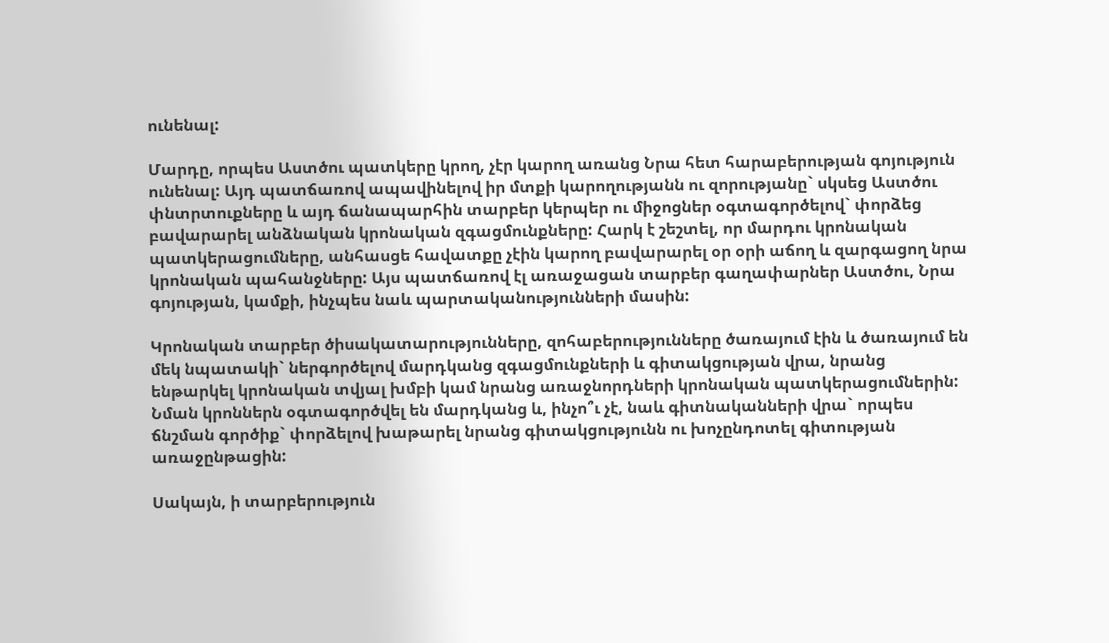ունենալ:

Մարդը, որպես Աստծու պատկերը կրող, չէր կարող առանց Նրա հետ հարաբերության գոյություն ունենալ: Այդ պատճառով ապավինելով իր մտքի կարողությանն ու զորությանը` սկսեց Աստծու փնտրտուքները և այդ ճանապարհին տարբեր կերպեր ու միջոցներ օգտագործելով` փորձեց բավարարել անձնական կրոնական զգացմունքները: Հարկ է շեշտել, որ մարդու կրոնական պատկերացումները, անհասցե հավատքը չէին կարող բավարարել օր օրի աճող և զարգացող նրա կրոնական պահանջները: Այս պատճառով էլ առաջացան տարբեր գաղափարներ Աստծու, Նրա գոյության, կամքի, ինչպես նաև պարտականությունների մասին:

Կրոնական տարբեր ծիսակատարությունները, զոհաբերությունները ծառայում էին և ծառայում են մեկ նպատակի` ներգործելով մարդկանց զգացմունքների և գիտակցության վրա, նրանց ենթարկել կրոնական տվյալ խմբի կամ նրանց առաջնորդների կրոնական պատկերացումներին: Նման կրոններն օգտագործվել են մարդկանց և, ինչո՞ւ չէ, նաև գիտնականների վրա` որպես ճնշման գործիք` փորձելով խաթարել նրանց գիտակցությունն ու խոչընդոտել գիտության առաջընթացին:

Սակայն, ի տարբերություն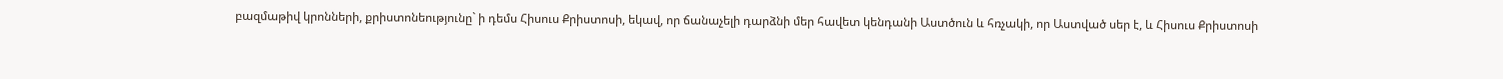բազմաթիվ կրոնների, քրիստոնեությունը` ի դեմս Հիսուս Քրիստոսի, եկավ, որ ճանաչելի դարձնի մեր հավետ կենդանի Աստծուն և հռչակի, որ Աստված սեր է, և Հիսուս Քրիստոսի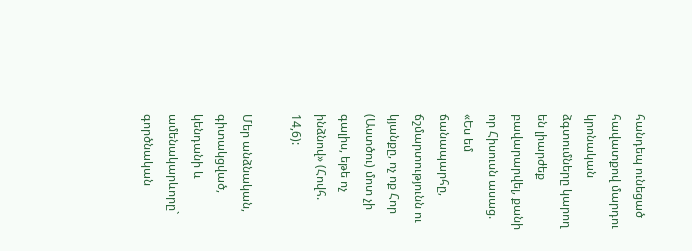հանդեպ ունեցած հավատքով մարդու կրոնական ձգտումները կարող են լիարժեք բավարարվել, քանի որ Հիսուսն ասաց. «Ես եմ ճանապարհը, ճշմարտությունն ու կյանքը, ոչ ոք Հոր (Աստծու) մոտ չի գալիս, եթե ոչ ինձնով» (Հովհ. 14,6):

Մեր անձնական, գիտակցված, կենդանի և ամենակարևորը` գործնական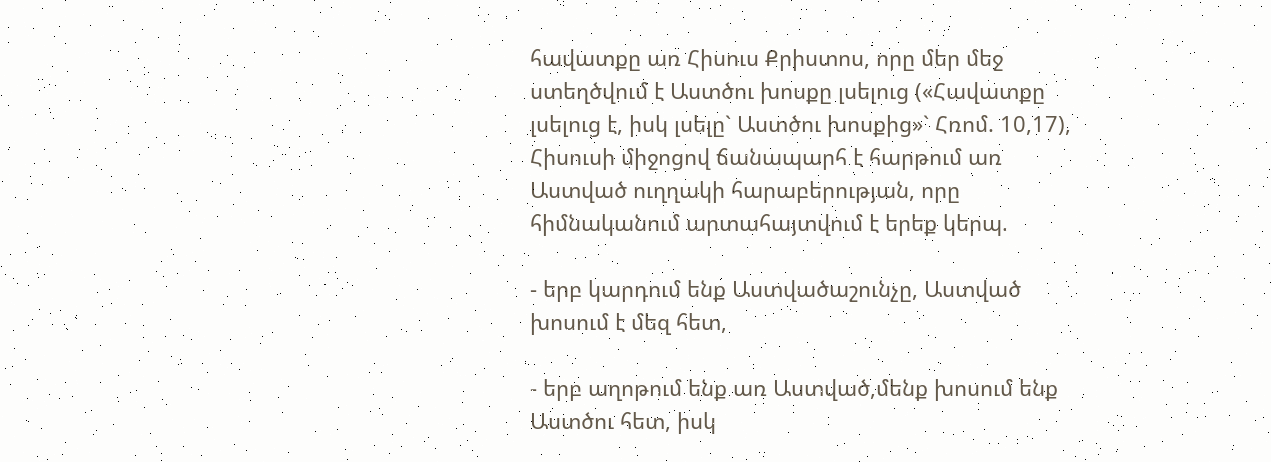հավատքը առ Հիսուս Քրիստոս, որը մեր մեջ ստեղծվում է Աստծու խոսքը լսելուց («Հավատքը լսելուց է, իսկ լսելը` Աստծու խոսքից»` Հռոմ. 10,17), Հիսուսի միջոցով ճանապարհ է հարթում առ Աստված ուղղակի հարաբերության, որը հիմնականում արտահայտվում է երեք կերպ.

- երբ կարդում ենք Աստվածաշունչը, Աստված խոսում է մեզ հետ,

- երբ աղոթում ենք առ Աստված,մենք խոսում ենք Աստծու հետ, իսկ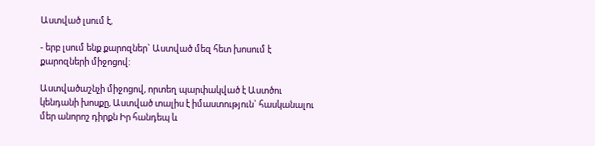Աստված լսում է,

- երբ լսում ենք քարոզներ` Աստված մեզ հետ խոսում է քարոզների միջոցով:

Աստվածաշնչի միջոցով, որտեղ պարփակված է Աստծու կենդանի խոսքը, Աստված տալիս է իմաստություն` հասկանալու մեր անորոշ դիրքն Իր հանդեպ և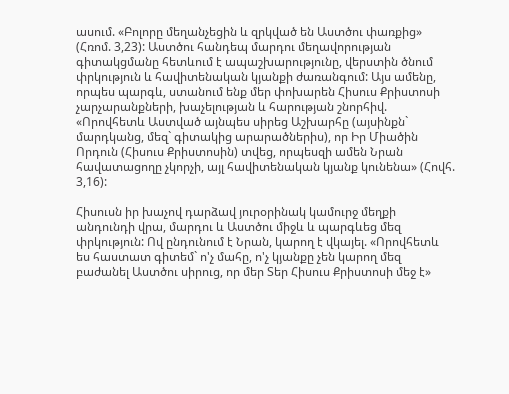ասում. «Բոլորը մեղանչեցին և զրկված են Աստծու փառքից» (Հռոմ. 3,23): Աստծու հանդեպ մարդու մեղավորության գիտակցմանը հետևում է ապաշխարությունը, վերստին ծնում փրկություն և հավիտենական կյանքի ժառանգում: Այս ամենը, որպես պարգև, ստանում ենք մեր փոխարեն Հիսուս Քրիստոսի չարչարանքների, խաչելության և հարության շնորհիվ. «Որովհետև Աստված այնպես սիրեց Աշխարհը (այսինքն` մարդկանց, մեզ` գիտակից արարածներիս), որ Իր Միածին Որդուն (Հիսուս Քրիստոսին) տվեց, որպեսզի ամեն Նրան հավատացողը չկորչի, այլ հավիտենական կյանք կունենա» (Հովհ. 3,16):

Հիսուսն իր խաչով դարձավ յուրօրինակ կամուրջ մեղքի անդունդի վրա, մարդու և Աստծու միջև և պարգևեց մեզ փրկություն: Ով ընդունում է Նրան, կարող է վկայել. «Որովհետև ես հաստատ գիտեմ` ո'չ մահը, ո'չ կյանքը չեն կարող մեզ բաժանել Աստծու սիրուց, որ մեր Տեր Հիսուս Քրիստոսի մեջ է»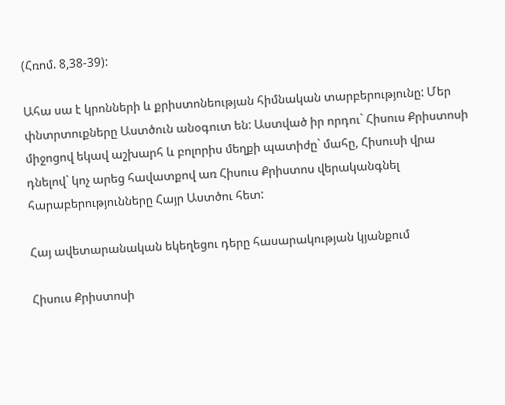(Հռոմ. 8,38-39):

Ահա սա է կրոնների և քրիստոնեության հիմնական տարբերությունը: Մեր փնտրտուքները Աստծուն անօգուտ են: Աստված իր որդու` Հիսուս Քրիստոսի միջոցով եկավ աշխարհ և բոլորիս մեղքի պատիժը` մահը, Հիսուսի վրա դնելով` կոչ արեց հավատքով առ Հիսուս Քրիստոս վերականգնել հարաբերությունները Հայր Աստծու հետ:

Հայ ավետարանական եկեղեցու դերը հասարակության կյանքում

Հիսուս Քրիստոսի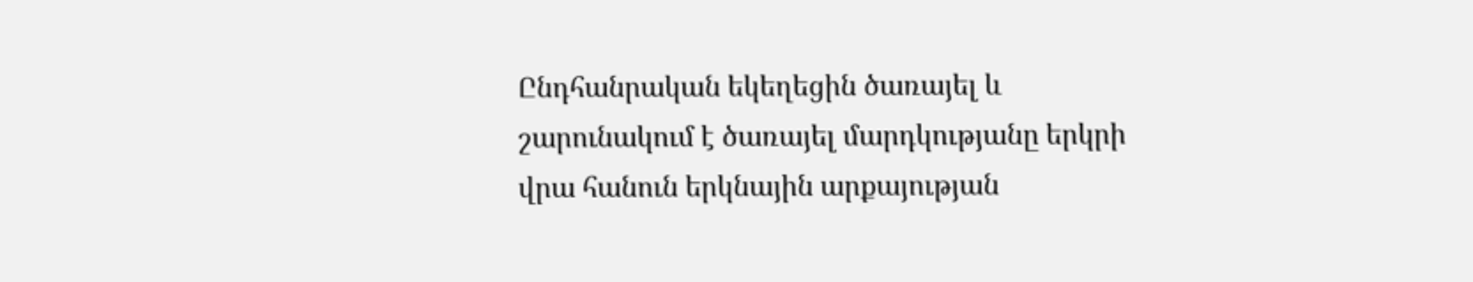Ընդհանրական եկեղեցին ծառայել և շարունակում է ծառայել մարդկությանը երկրի վրա հանուն երկնային արքայության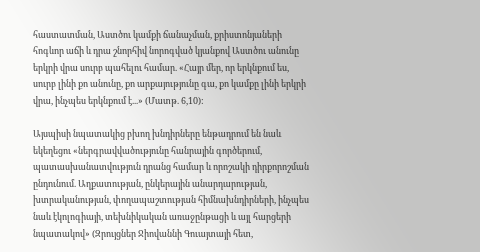հաստատման, Աստծու կամքի ճանաչման, քրիստոնյաների հոգևոր աճի և դրա շնորհիվ նորոգված կյանքով Աստծու անունը երկրի վրա սուրբ պահելու համար. «Հայր մեր, որ երկնքում ես, սուրբ լինի քո անունը, քո արքայությունը գա, քո կամքը լինի երկրի վրա, ինչպես երկնքում է...» (Մատթ. 6,10):

Այսպիսի նպատակից բխող խնդիրները ենթադրում են նաև եկեղեցու «ներգրավվածությունը հանրային գործերում, պատասխանատվություն դրանց համար և որոշակի դիրքորոշման ընդունում. Աղքատության, ընկերային անարդարության, խտրականության, փողապաշտության հիմնախնդիրների, ինչպես նաև էկոլոգիայի, տեխնիկական առաջընթացի և այլ հարցերի նպատակով» (Զրույցներ Ջիովաննի Գուայտայի հետ,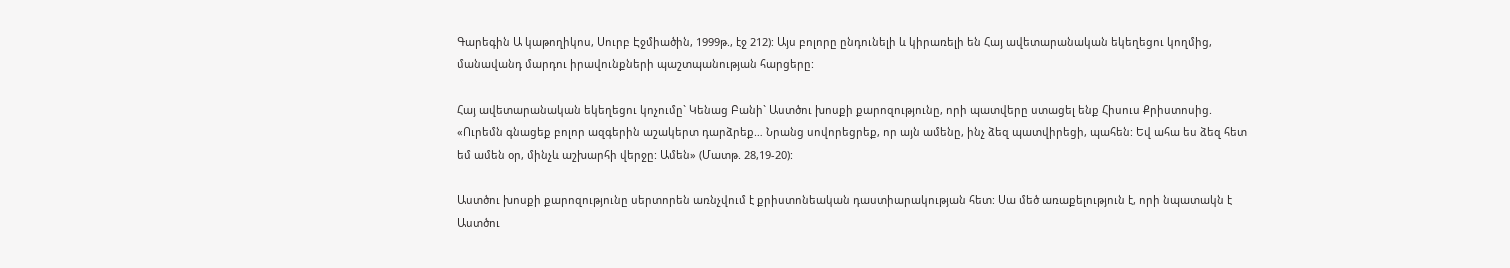Գարեգին Ա կաթողիկոս, Սուրբ Էջմիածին, 1999թ., էջ 212): Այս բոլորը ընդունելի և կիրառելի են Հայ ավետարանական եկեղեցու կողմից, մանավանդ մարդու իրավունքների պաշտպանության հարցերը:

Հայ ավետարանական եկեղեցու կոչումը` Կենաց Բանի` Աստծու խոսքի քարոզությունը, որի պատվերը ստացել ենք Հիսուս Քրիստոսից. «Ուրեմն գնացեք բոլոր ազգերին աշակերտ դարձրեք… Նրանց սովորեցրեք, որ այն ամենը, ինչ ձեզ պատվիրեցի, պահեն: Եվ ահա ես ձեզ հետ եմ ամեն օր, մինչև աշխարհի վերջը: Ամեն» (Մատթ. 28,19-20):

Աստծու խոսքի քարոզությունը սերտորեն առնչվում է քրիստոնեական դաստիարակության հետ: Սա մեծ առաքելություն է, որի նպատակն է Աստծու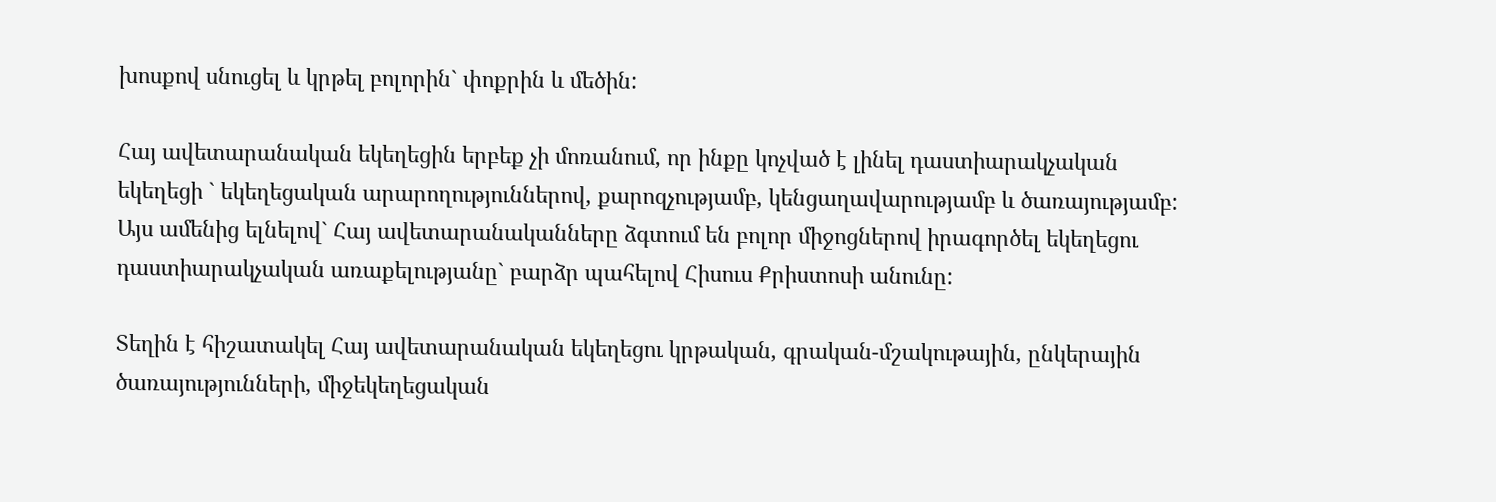խոսքով սնուցել և կրթել բոլորին` փոքրին և մեծին:

Հայ ավետարանական եկեղեցին երբեք չի մոռանում, որ ինքը կոչված է լինել դաստիարակչական եկեղեցի ` եկեղեցական արարողություններով, քարոզչությամբ, կենցաղավարությամբ և ծառայությամբ: Այս ամենից ելնելով` Հայ ավետարանականները ձգտում են բոլոր միջոցներով իրագործել եկեղեցու դաստիարակչական առաքելությանը` բարձր պահելով Հիսուս Քրիստոսի անունը:

Տեղին է հիշատակել Հայ ավետարանական եկեղեցու կրթական, գրական-մշակութային, ընկերային ծառայությունների, միջեկեղեցական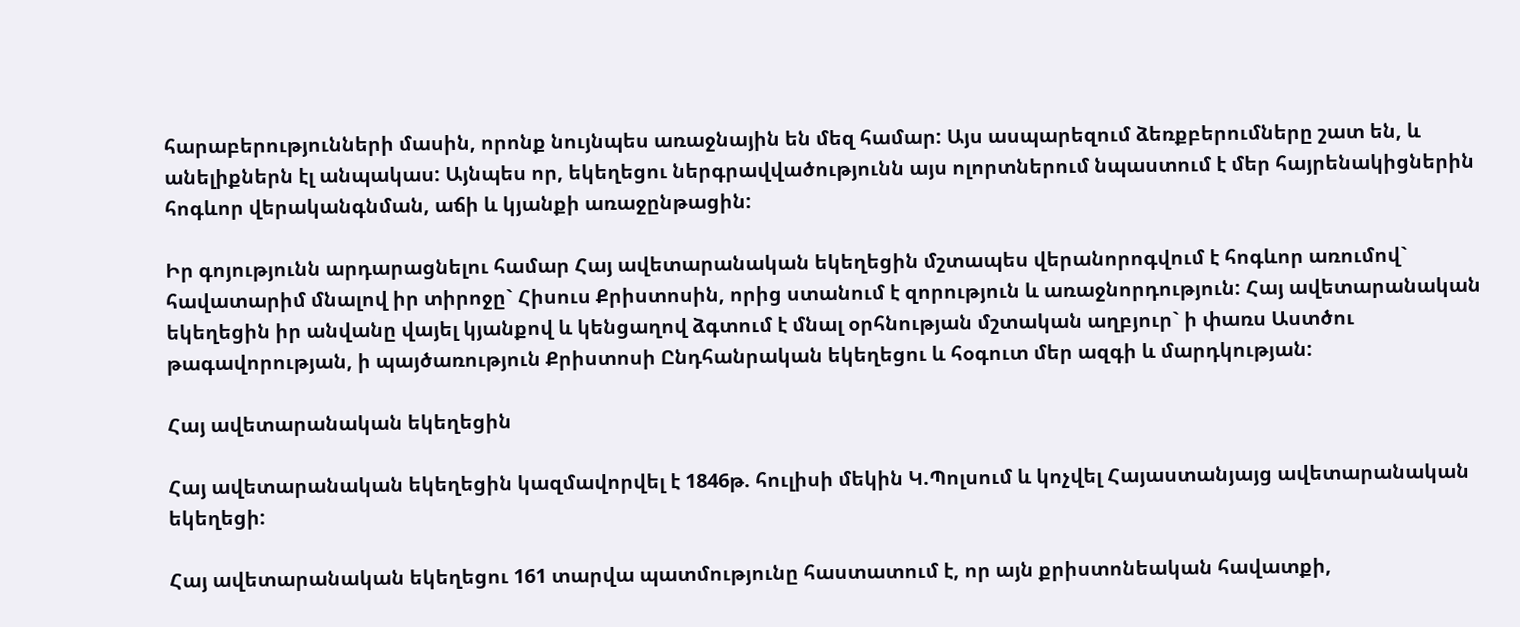հարաբերությունների մասին, որոնք նույնպես առաջնային են մեզ համար: Այս ասպարեզում ձեռքբերումները շատ են, և անելիքներն էլ անպակաս: Այնպես որ, եկեղեցու ներգրավվածությունն այս ոլորտներում նպաստում է մեր հայրենակիցներին հոգևոր վերականգնման, աճի և կյանքի առաջընթացին:

Իր գոյությունն արդարացնելու համար Հայ ավետարանական եկեղեցին մշտապես վերանորոգվում է հոգևոր առումով` հավատարիմ մնալով իր տիրոջը` Հիսուս Քրիստոսին, որից ստանում է զորություն և առաջնորդություն: Հայ ավետարանական եկեղեցին իր անվանը վայել կյանքով և կենցաղով ձգտում է մնալ օրհնության մշտական աղբյուր` ի փառս Աստծու թագավորության, ի պայծառություն Քրիստոսի Ընդհանրական եկեղեցու և հօգուտ մեր ազգի և մարդկության:

Հայ ավետարանական եկեղեցին

Հայ ավետարանական եկեղեցին կազմավորվել է 1846թ. հուլիսի մեկին Կ.Պոլսում և կոչվել Հայաստանյայց ավետարանական եկեղեցի:

Հայ ավետարանական եկեղեցու 161 տարվա պատմությունը հաստատում է, որ այն քրիստոնեական հավատքի,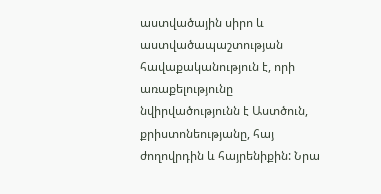աստվածային սիրո և աստվածապաշտության հավաքականություն է, որի առաքելությունը նվիրվածությունն է Աստծուն, քրիստոնեությանը, հայ ժողովրդին և հայրենիքին: Նրա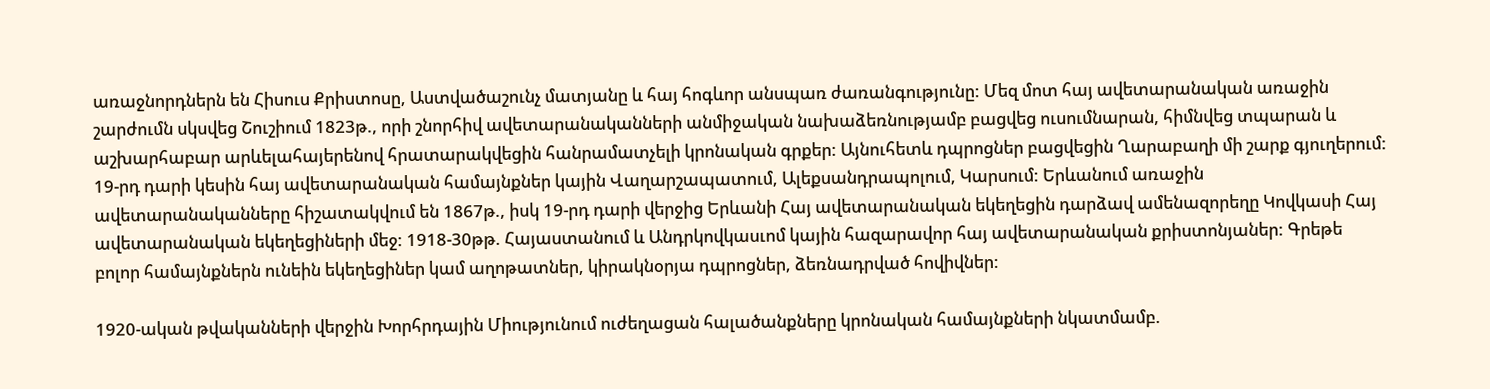առաջնորդներն են Հիսուս Քրիստոսը, Աստվածաշունչ մատյանը և հայ հոգևոր անսպառ ժառանգությունը: Մեզ մոտ հայ ավետարանական առաջին շարժումն սկսվեց Շուշիում 1823թ., որի շնորհիվ ավետարանականների անմիջական նախաձեռնությամբ բացվեց ուսումնարան, հիմնվեց տպարան և աշխարհաբար արևելահայերենով հրատարակվեցին հանրամատչելի կրոնական գրքեր: Այնուհետև դպրոցներ բացվեցին Ղարաբաղի մի շարք գյուղերում: 19-րդ դարի կեսին հայ ավետարանական համայնքներ կային Վաղարշապատում, Ալեքսանդրապոլում, Կարսում: Երևանում առաջին ավետարանականները հիշատակվում են 1867թ., իսկ 19-րդ դարի վերջից Երևանի Հայ ավետարանական եկեղեցին դարձավ ամենազորեղը Կովկասի Հայ ավետարանական եկեղեցիների մեջ: 1918-30թթ. Հայաստանում և Անդրկովկասւոմ կային հազարավոր հայ ավետարանական քրիստոնյաներ: Գրեթե բոլոր համայնքներն ունեին եկեղեցիներ կամ աղոթատներ, կիրակնօրյա դպրոցներ, ձեռնադրված հովիվներ:

1920-ական թվականների վերջին Խորհրդային Միությունում ուժեղացան հալածանքները կրոնական համայնքների նկատմամբ.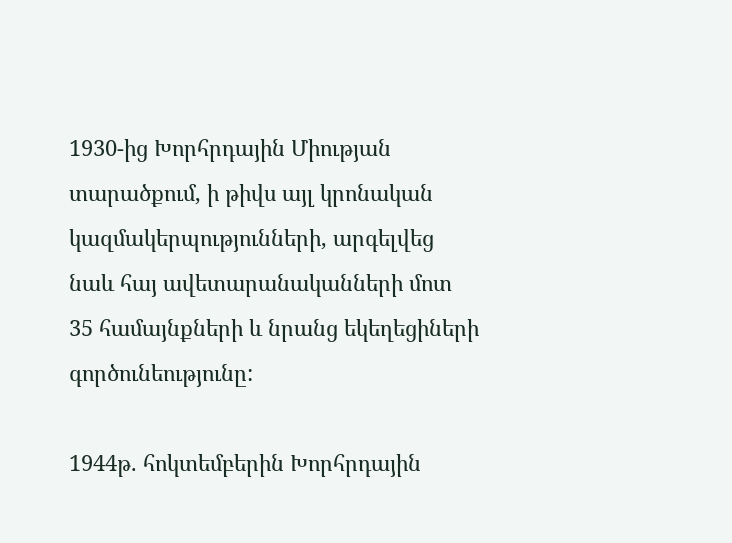1930-ից Խորհրդային Միության տարածքում, ի թիվս այլ կրոնական կազմակերպությունների, արգելվեց նաև հայ ավետարանականների մոտ 35 համայնքների և նրանց եկեղեցիների գործունեությունը:

1944թ. հոկտեմբերին Խորհրդային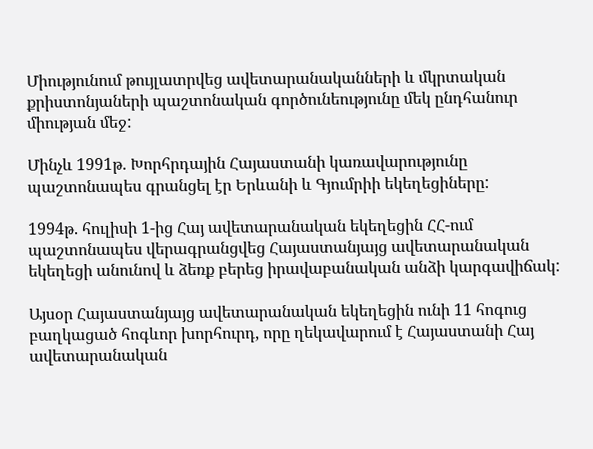Միությունում թույլատրվեց ավետարանականների և մկրտական քրիստոնյաների պաշտոնական գործունեությունը մեկ ընդհանուր միության մեջ:

Մինչև 1991թ. Խորհրդային Հայաստանի կառավարությունը պաշտոնապես գրանցել էր Երևանի և Գյումրիի եկեղեցիները:

1994թ. հուլիսի 1-ից Հայ ավետարանական եկեղեցին ՀՀ-ում պաշտոնապես վերագրանցվեց Հայաստանյայց ավետարանական եկեղեցի անունով և ձեռք բերեց իրավաբանական անձի կարգավիճակ:

Այսօր Հայաստանյայց ավետարանական եկեղեցին ունի 11 հոգուց բաղկացած հոգևոր խորհուրդ, որը ղեկավարում է Հայաստանի Հայ ավետարանական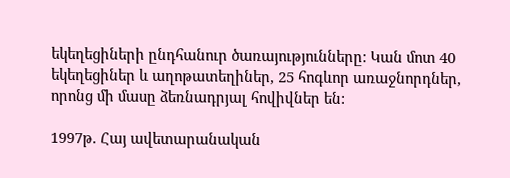եկեղեցիների ընդհանուր ծառայությունները: Կան մոտ 40 եկեղեցիներ և աղոթատեղիներ, 25 հոգևոր առաջնորդներ, որոնց մի մասը ձեռնադրյալ հովիվներ են:

1997թ. Հայ ավետարանական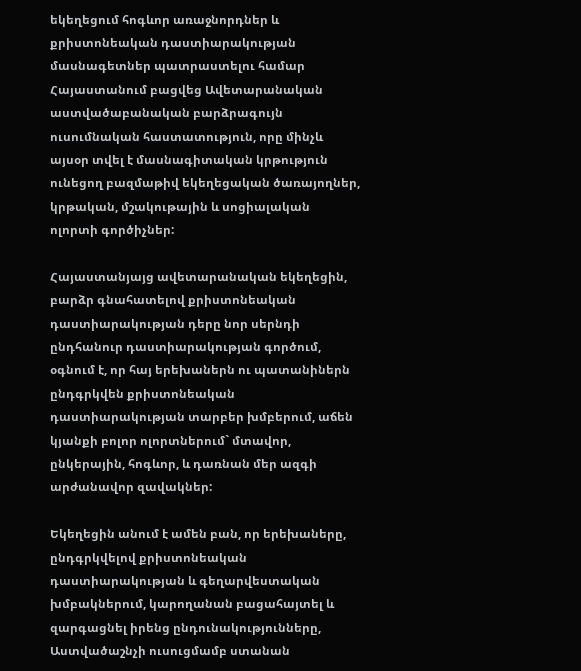եկեղեցում հոգևոր առաջնորդներ և քրիստոնեական դաստիարակության մասնագետներ պատրաստելու համար Հայաստանում բացվեց Ավետարանական աստվածաբանական բարձրագույն ուսումնական հաստատություն, որը մինչև այսօր տվել է մասնագիտական կրթություն ունեցող բազմաթիվ եկեղեցական ծառայողներ, կրթական, մշակութային և սոցիալական ոլորտի գործիչներ:

Հայաստանյայց ավետարանական եկեղեցին, բարձր գնահատելով քրիստոնեական դաստիարակության դերը նոր սերնդի ընդհանուր դաստիարակության գործում, օգնում է, որ հայ երեխաներն ու պատանիներն ընդգրկվեն քրիստոնեական դաստիարակության տարբեր խմբերում, աճեն կյանքի բոլոր ոլորտներում` մտավոր, ընկերային, հոգևոր, և դառնան մեր ազգի արժանավոր զավակներ:

Եկեղեցին անում է ամեն բան, որ երեխաները, ընդգրկվելով քրիստոնեական դաստիարակության և գեղարվեստական խմբակներում, կարողանան բացահայտել և զարգացնել իրենց ընդունակությունները, Աստվածաշնչի ուսուցմամբ ստանան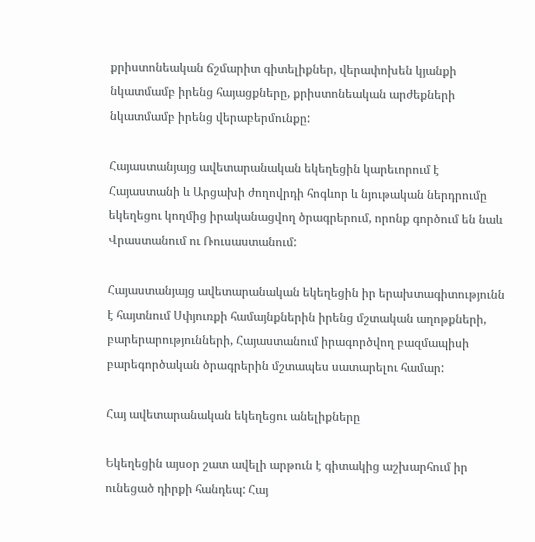քրիստոնեական ճշմարիտ գիտելիքներ, վերափոխեն կյանքի նկատմամբ իրենց հայացքները, քրիստոնեական արժեքների նկատմամբ իրենց վերաբերմունքը:

Հայաստանյայց ավետարանական եկեղեցին կարեւորում է Հայաստանի և Արցախի ժողովրդի հոգևոր և նյութական ներդրումը եկեղեցու կողմից իրականացվող ծրագրերում, որոնք գործում են նաև Վրաստանում ու Ռուսաստանում:

Հայաստանյայց ավետարանական եկեղեցին իր երախտագիտությունն է հայտնում Սփյուռքի համայնքներին իրենց մշտական աղոթքների, բարերարությունների, Հայաստանում իրագործվող բազմապիսի բարեգործական ծրագրերին մշտապես սատարելու համար:

Հայ ավետարանական եկեղեցու անելիքները

Եկեղեցին այսօր շատ ավելի արթուն է գիտակից աշխարհում իր ունեցած դիրքի հանդեպ: Հայ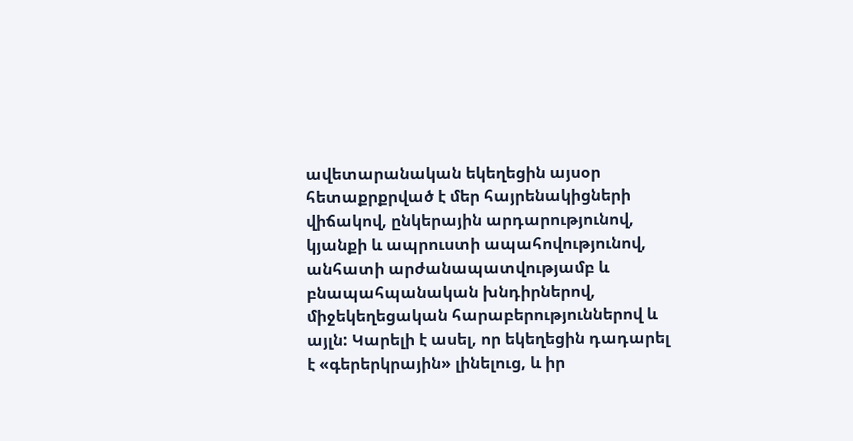ավետարանական եկեղեցին այսօր հետաքրքրված է մեր հայրենակիցների վիճակով, ընկերային արդարությունով, կյանքի և ապրուստի ապահովությունով, անհատի արժանապատվությամբ և բնապահպանական խնդիրներով, միջեկեղեցական հարաբերություններով և այլն: Կարելի է ասել, որ եկեղեցին դադարել է «գերերկրային» լինելուց, և իր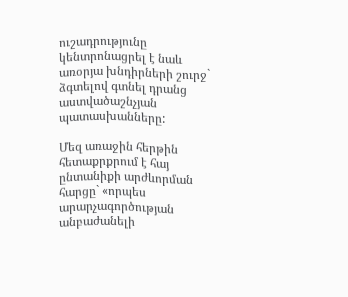ուշադրությունը կենտրոնացրել է նաև առօրյա խնդիրների շուրջ` ձգտելով գտնել դրանց աստվածաշնչյան պատասխանները:

Մեզ առաջին հերթին հետաքրքրում է հայ ընտանիքի արժևորման հարցը` «որպես արարչագործության անբաժանելի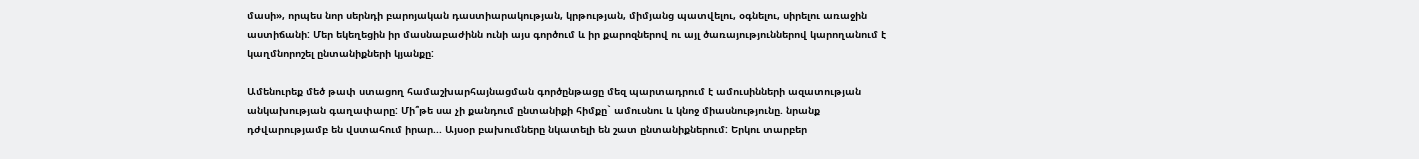մասի», որպես նոր սերնդի բարոյական դաստիարակության, կրթության, միմյանց պատվելու, օգնելու, սիրելու առաջին աստիճանի: Մեր եկեղեցին իր մասնաբաժինն ունի այս գործում և իր քարոզներով ու այլ ծառայություններով կարողանում է կաղմնորոշել ընտանիքների կյանքը:

Ամենուրեք մեծ թափ ստացող համաշխարհայնացման գործընթացը մեզ պարտադրում է ամուսինների ազատության անկախության գաղափարը: Մի՞թե սա չի քանդում ընտանիքի հիմքը` ամուսնու և կնոջ միասնությունը. նրանք դժվարությամբ են վստահում իրար... Այսօր բախումները նկատելի են շատ ընտանիքներում: Երկու տարբեր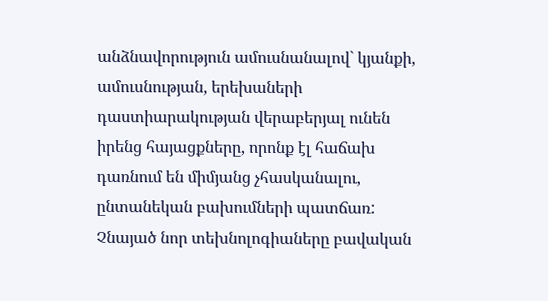անձնավորություն ամուսնանալով` կյանքի, ամուսնության, երեխաների դաստիարակության վերաբերյալ ունեն իրենց հայացքները, որոնք էլ հաճախ դառնում են միմյանց չհասկանալու, ընտանեկան բախումների պատճառ: Չնայած նոր տեխնոլոգիաները բավական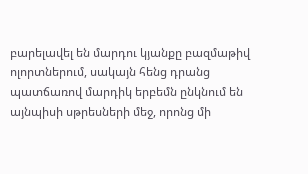բարելավել են մարդու կյանքը բազմաթիվ ոլորտներում, սակայն հենց դրանց պատճառով մարդիկ երբեմն ընկնում են այնպիսի սթրեսների մեջ, որոնց մի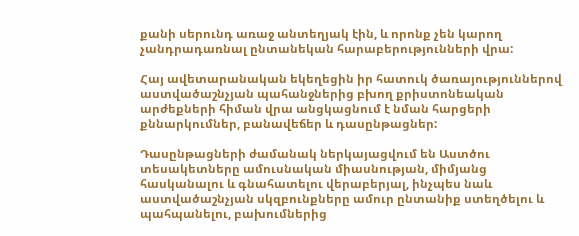քանի սերունդ առաջ անտեղյակ էին, և որոնք չեն կարող չանդրադառնալ ընտանեկան հարաբերությունների վրա:

Հայ ավետարանական եկեղեցին իր հատուկ ծառայություններով աստվածաշնչյան պահանջներից բխող քրիստոնեական արժեքների հիման վրա անցկացնում է նման հարցերի քննարկումներ, բանավեճեր և դասընթացներ:

Դասընթացների ժամանակ ներկայացվում են Աստծու տեսակետները ամուսնական միասնության, միմյանց հասկանալու և գնահատելու վերաբերյալ, ինչպես նաև աստվածաշնչյան սկզբունքները ամուր ընտանիք ստեղծելու և պահպանելու, բախումներից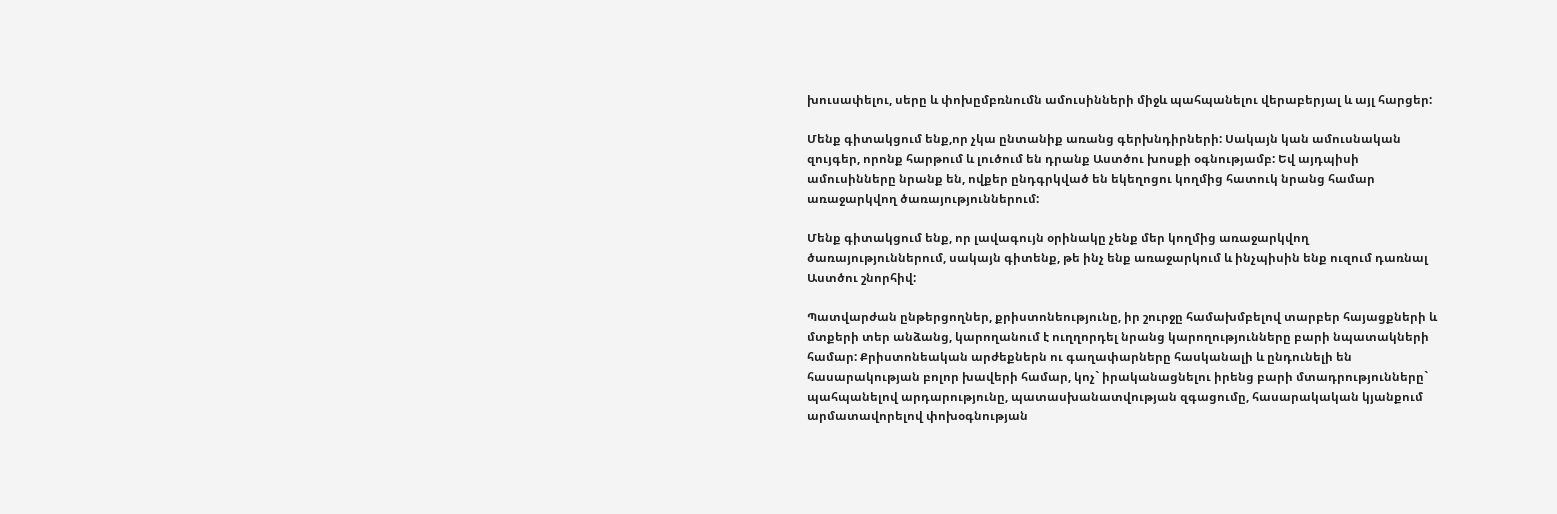խուսափելու, սերը և փոխըմբռնումն ամուսինների միջև պահպանելու վերաբերյալ և այլ հարցեր:

Մենք գիտակցում ենք,որ չկա ընտանիք առանց գերխնդիրների: Սակայն կան ամուսնական զույգեր, որոնք հարթում և լուծում են դրանք Աստծու խոսքի օգնությամբ: Եվ այդպիսի ամուսինները նրանք են, ովքեր ընդգրկված են եկեղոցու կողմից հատուկ նրանց համար առաջարկվող ծառայություններում:

Մենք գիտակցում ենք, որ լավագույն օրինակը չենք մեր կողմից առաջարկվող ծառայություններում, սակայն գիտենք, թե ինչ ենք առաջարկում և ինչպիսին ենք ուզում դառնալ Աստծու շնորհիվ:

Պատվարժան ընթերցողներ, քրիստոնեությունը, իր շուրջը համախմբելով տարբեր հայացքների և մտքերի տեր անձանց, կարողանում է ուղղորդել նրանց կարողությունները բարի նպատակների համար: Քրիստոնեական արժեքներն ու գաղափարները հասկանալի և ընդունելի են հասարակության բոլոր խավերի համար, կոչ` իրականացնելու իրենց բարի մտադրությունները` պահպանելով արդարությունը, պատասխանատվության զգացումը, հասարակական կյանքում արմատավորելով փոխօգնության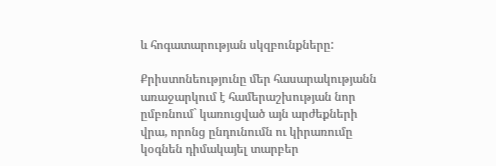և հոգատարության սկզբունքները:

Քրիստոնեությունը մեր հասարակությանն առաջարկում է համերաշխության նոր ըմբռնում` կառուցված այն արժեքների վրա, որոնց ընդունումն ու կիրառումը կօգնեն դիմակայել տարբեր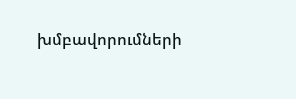խմբավորումների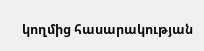կողմից հասարակության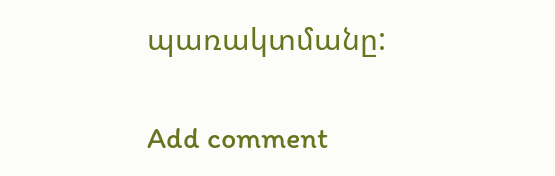պառակտմանը:

Add comment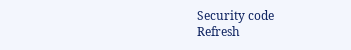Security code
Refresh